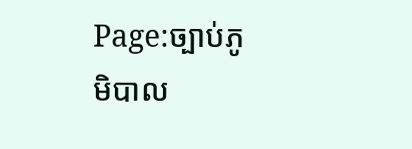Page:ច្បាប់ភូមិបាល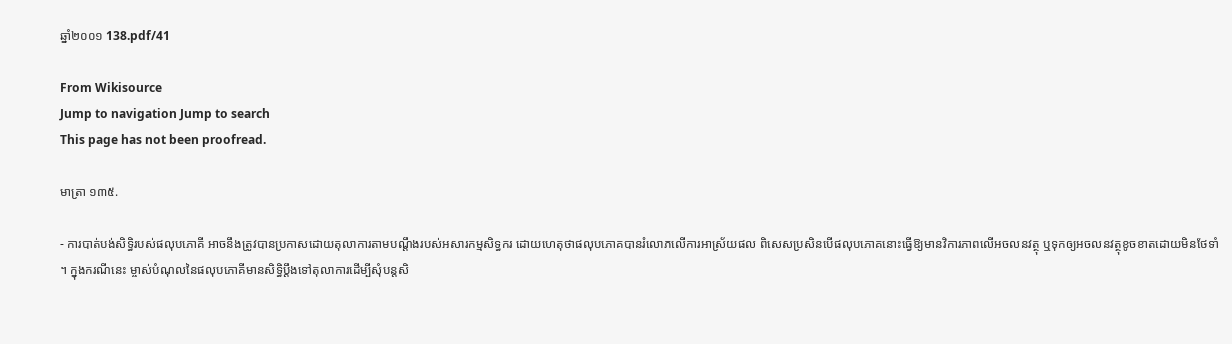ឆ្នាំ២០០១ 138.pdf/41

From Wikisource
Jump to navigation Jump to search
This page has not been proofread.

មាត្រា ១៣៥.

- ការបាត់បង់សិទ្ធិរបស់ផលុបភោគី អាចនឹងត្រូវបានប្រកាសដោយតុលាការតាមបណ្ដឹងរបស់អសារកម្មសិទ្ធករ ដោយហេតុថាផលុបភោគបានរំលោភលើការអាស្រ័យផល ពិសេសប្រសិនបើផលុបភោគនោះធ្វើឱ្យមានវិការភាពលើអចលនវត្ថុ ឬទុកឲ្យអចលនវត្ថុខូចខាតដោយមិនថែទាំ។ ក្នុងករណីនេះ ម្ចាស់បំណុលនៃផលុបភោគីមានសិទ្ធិប្ដឹងទៅតុលាការដើម្បីសុំបន្តសិ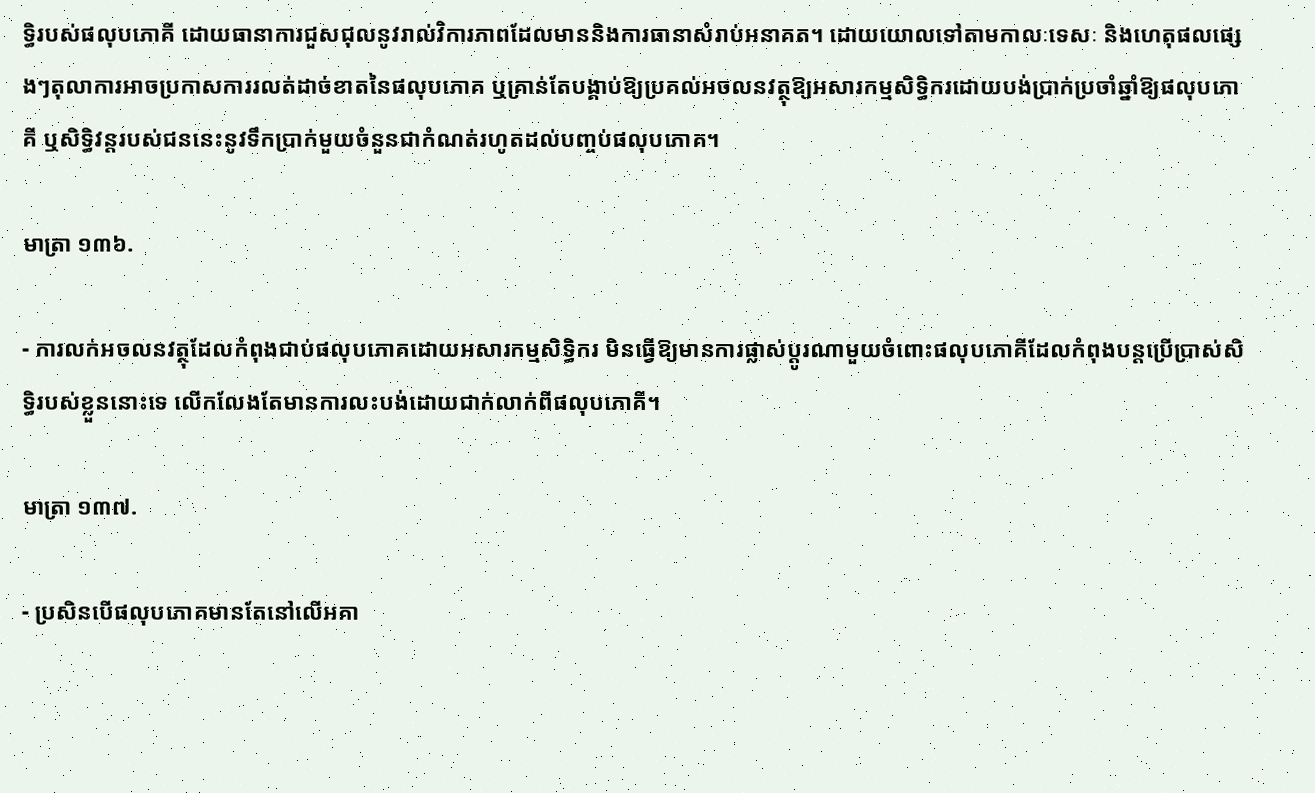ទ្ធិរបស់ផលុបភោគី ដោយធានាការជួសជុលនូវរាល់វិការភាពដែលមាននិងការធានាសំរាប់អនាគត។ ដោយយោលទៅតាមកាលៈទេសៈ និងហេតុផលផ្សេងៗតុលាការអាចប្រកាសការរលត់ដាច់ខាតនៃផលុបភោគ ឬគ្រាន់តែបង្គាប់ឱ្យប្រគល់អចលនវត្ថុឱ្យអសារកម្មសិទ្ធិករដោយបង់ប្រាក់ប្រចាំឆ្នាំឱ្យផលុបភោគី ឬសិទ្ធិវន្តរបស់ជននេះនូវទឹកប្រាក់មួយចំនួនជាកំណត់រហូតដល់បញ្ចប់ផលុបភោគ។

មាត្រា ១៣៦.

- ការលក់អចលនវត្ថុដែលកំពុងជាប់ផលុបភោគដោយអសារកម្មសិទ្ធិករ មិនធ្វើឱ្យមានការផ្លាស់ប្ដូរណាមួយចំពោះផលុបភោគីដែលកំពុងបន្តប្រើប្រាស់សិទ្ធិរបស់ខ្លួននោះទេ លើកលែងតែមានការលះបង់ដោយជាក់លាក់ពីផលុបភោគី។

មាត្រា ១៣៧.

- ប្រសិនបើផលុបភោគមានតែនៅលើអគា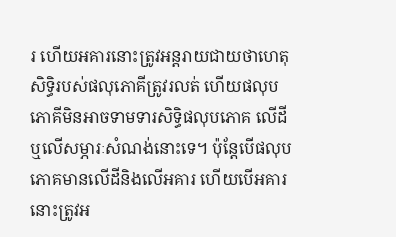រ ហើយអគារនោះត្រូវអន្តរាយជាយថាហេតុសិទ្ធិរបស់ផលុភោគីត្រូវរលត់ ហើយផលុបភោគីមិនអាចទាមទារសិទ្ធិផលុបភោគ លើដីឬលើសម្ភារៈសំណង់នោះទេ។ ប៉ុន្តែបើផលុបភោគមានលើដីនិងលើអគារ ហើយបើអគារនោះត្រូវអ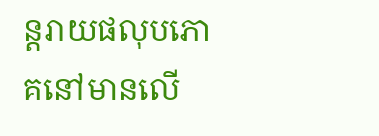ន្តរាយផលុបភោគនៅមានលើ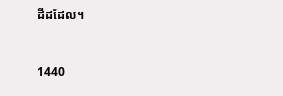ដីដដែល។


1440